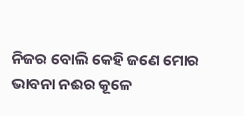ନିଜର ବୋଲି କେହି ଜଣେ ମୋର
ଭାବନା ନଈର କୂଳେ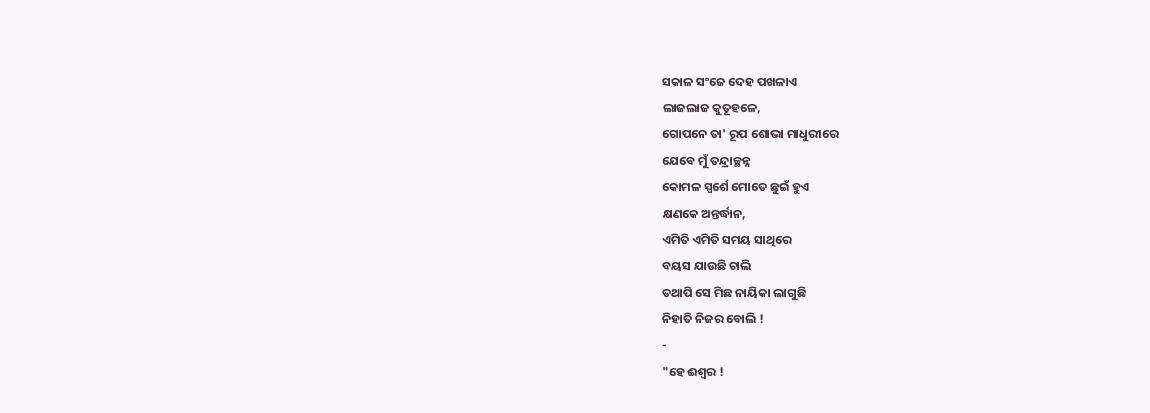ସକାଳ ସଂଜେ ଦେହ ପଖଳାଏ
ଲାଜଲାଜ କୁତୂହଳେ,
ଗୋପନେ ତା' ରୂପ ଶୋଭା ମାଧୁରୀରେ
ଯେବେ ମୁଁ ତନ୍ଦ୍ରାଚ୍ଛନ୍ନ
କୋମଳ ସ୍ପର୍ଶେ ମୋତେ ଛୁଇଁ ହୁଏ
କ୍ଷଣକେ ଅନ୍ତର୍ଦ୍ଧାନ,
ଏମିତି ଏମିତି ସମୟ ସାଥିରେ
ବୟସ ଯାଉଛି ଚାଲି
ତଥାପି ସେ ମିଛ ନାୟିକା ଲାଗୁଛି
ନିହାତି ନିଜର ବୋଲି !
-
"ହେ ଈଶ୍ବର !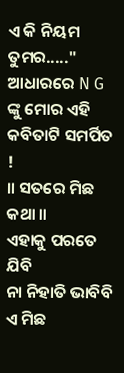ଏ କି ନିୟମ ତୁମର....."
ଆଧାରରେ N G ଙ୍କୁ ମୋର ଏହି କବିତାଟି ସମର୍ପିତ !
॥ ସତରେ ମିଛ କଥା ॥
ଏହାକୁ ପରତେ ଯିବି
ନା ନିହାତି ଭାବିବି ଏ ମିଛ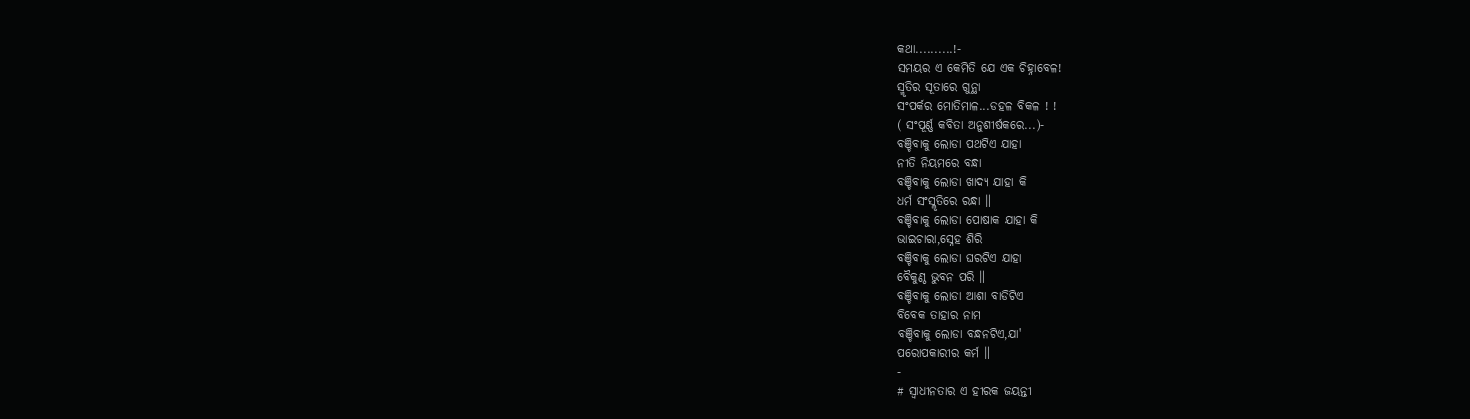କଥା..........!-
ସମୟର ଏ କେମିତି ଯେ ଏକ ଚିହ୍ନାବେଳ!
ସ୍ମୃତିର ସୂତାରେ ଗୁନ୍ଥା
ସଂପର୍କର ମୋତିମାଳ...ଡହଳ ବିକଳ ! !
( ସଂପୂର୍ଣ୍ଣ କବିତା ଅନୁଶୀର୍ଷକରେ...)-
ବଞ୍ଚିବାକୁ ଲୋଡା ପଥଟିଏ ଯାହା
ନୀତି ନିୟମରେ ବନ୍ଧା
ବଞ୍ଚିବାକୁ ଲୋଡା ଖାଦ୍ଯ ଯାହା କି
ଧର୍ମ ସଂସ୍ଳୃତିରେ ରନ୍ଧା ॥
ବଞ୍ଚିବାକୁ ଲୋଡା ପୋଷାକ ଯାହା କି
ଭାଇଚାରା,ସ୍ନେହ ଶିରି
ବଞ୍ଚିବାକୁ ଲୋଡା ଘରଟିଏ ଯାହା
ବୈକୁଣ୍ଠ ଭୁବନ ପରି ॥
ବଞ୍ଚିବାକୁ ଲୋଡା ଆଶା ବାଡିଟିଏ
ବିବେକ ତାହାର ନାମ
ବଞ୍ଚିବାକୁ ଲୋଡା ବନ୍ଧନଟିଏ,ଯା'
ପରୋପକାରୀର କର୍ମ ॥
-
# ସ୍ବାଧୀନତାର ଏ ହୀରକ ଜୟନ୍ତୀ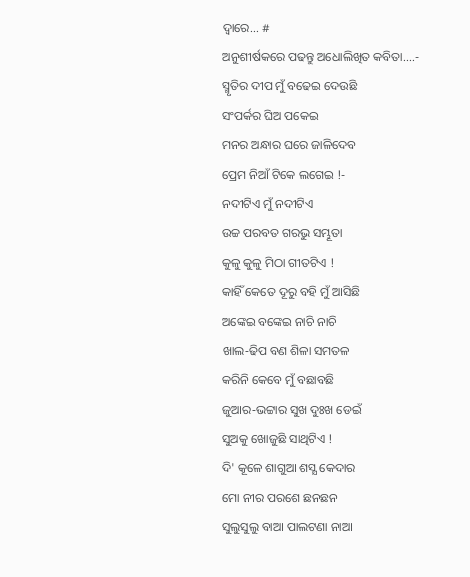ଦ୍ବାରେ... #
ଅନୁଶୀର୍ଷକରେ ପଢନ୍ତୁ ଅଧୋଲିଖିତ କବିତା....-
ସ୍ମୃତିର ଦୀପ ମୁଁ ବଢେଇ ଦେଉଛି
ସଂପର୍କର ଘିଅ ପକେଇ
ମନର ଅନ୍ଧାର ଘରେ ଜାଳିଦେବ
ପ୍ରେମ ନିଆଁ ଟିକେ ଲଗେଇ !-
ନଦୀଟିଏ ମୁଁ ନଦୀଟିଏ
ଉଚ୍ଚ ପରବତ ଗରଭୁ ସମ୍ଭୂତା
କୁଳୁ କୁଳୁ ମିଠା ଗୀତଟିଏ !
କାହିଁ କେତେ ଦୂରୁ ବହି ମୁଁ ଆସିଛି
ଅଙ୍କେଇ ବଙ୍କେଇ ନାଚି ନାଚି
ଖାଲ‐ଢିପ ବଣ ଶିଳା ସମତଳ
କରିନି କେବେ ମୁଁ ବଛାବଛି
ଜୁଆର‐ଭଟ୍ଟାର ସୁଖ ଦୁଃଖ ଡେଇଁ
ସୁଅକୁ ଖୋଜୁଛି ସାଥିଟିଏ !
ଦି' କୂଳେ ଶାଗୁଆ ଶସ୍ଯ କେଦାର
ମୋ ନୀର ପରଶେ ଛନଛନ
ସୁଲୁସୁଲୁ ବାଆ ପାଲଟଣା ନାଆ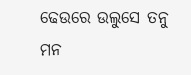ଢେଉରେ ଉଲୁସେ ତନୁ ମନ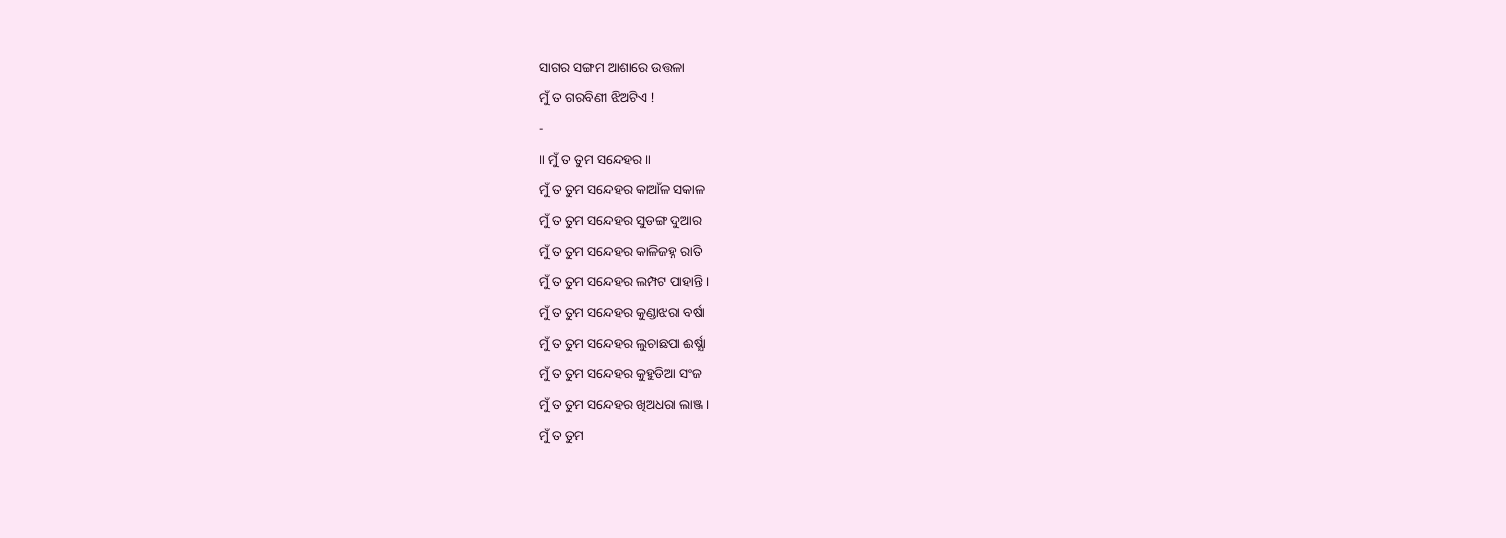ସାଗର ସଙ୍ଗମ ଆଶାରେ ଉତ୍ତଳା
ମୁଁ ତ ଗରବିଣୀ ଝିଅଟିଏ !
-
॥ ମୁଁ ତ ତୁମ ସନ୍ଦେହର ॥
ମୁଁ ତ ତୁମ ସନ୍ଦେହର କାଆଁଳ ସକାଳ
ମୁଁ ତ ତୁମ ସନ୍ଦେହର ସୁଡଙ୍ଗ ଦୁଆର
ମୁଁ ତ ତୁମ ସନ୍ଦେହର କାଳିଜହ୍ନ ରାତି
ମୁଁ ତ ତୁମ ସନ୍ଦେହର ଲମ୍ପଟ ପାହାନ୍ତି ।
ମୁଁ ତ ତୁମ ସନ୍ଦେହର କୁଣ୍ଡାଝରା ବର୍ଷା
ମୁଁ ତ ତୁମ ସନ୍ଦେହର ଲୁଚାଛପା ଈର୍ଷ୍ଯା
ମୁଁ ତ ତୁମ ସନ୍ଦେହର କୁହୁଡିଆ ସଂଜ
ମୁଁ ତ ତୁମ ସନ୍ଦେହର ଖିଅଧରା ଲାଞ୍ଜ ।
ମୁଁ ତ ତୁମ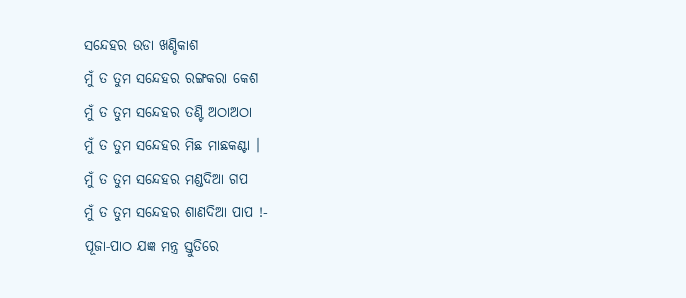ସନ୍ଦେହର ଉଡା ଖଣ୍ଡିକାଶ
ମୁଁ ତ ତୁମ ସନ୍ଦେହର ରଙ୍ଗକରା କେଶ
ମୁଁ ତ ତୁମ ସନ୍ଦେହର ତଣ୍ଟି ଅଠାଅଠା
ମୁଁ ତ ତୁମ ସନ୍ଦେହର ମିଛ ମାଛକଣ୍ଟା ।
ମୁଁ ତ ତୁମ ସନ୍ଦେହର ମଣ୍ଡଦିଆ ଗପ
ମୁଁ ତ ତୁମ ସନ୍ଦେହର ଶାଣଦିଆ ପାପ !-
ପୂଜା‐ପାଠ ଯଜ୍ଞ ମନ୍ତ୍ର ସ୍ତୁତିରେ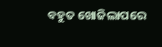ବହୁତ ଖୋଜିଲାପରେ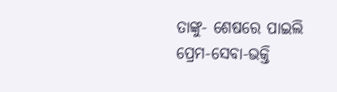ତାଙ୍କୁ‐ ଶେଷରେ ପାଇଲି ପ୍ରେମ‐ସେବା‐ଭକ୍ତି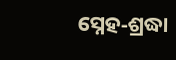ସ୍ନେହ‐ଶ୍ରଦ୍ଧା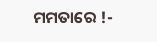ମମତାରେ !-